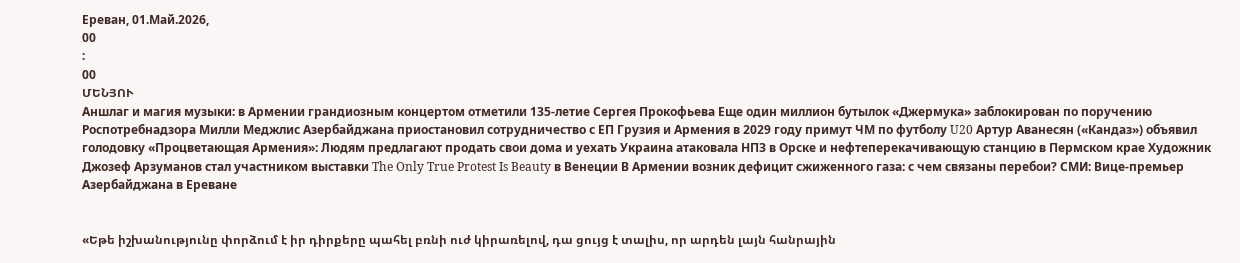Ереван, 01.Май.2026,
00
:
00
ՄԵՆՅՈՒ
Аншлаг и магия музыки: в Армении грандиозным концертом отметили 135-летие Сергея Прокофьева Еще один миллион бутылок «Джермука» заблокирован по поручению Роспотребнадзора Милли Меджлис Азербайджана приостановил сотрудничество с ЕП Грузия и Армения в 2029 году примут ЧМ по футболу U20 Артур Аванесян («Кандаз») объявил голодовку «Процветающая Армения»: Людям предлагают продать свои дома и уехать Украина атаковала НПЗ в Орске и нефтеперекачивающую станцию в Пермском крае Художник Джозеф Арзуманов стал участником выставки The Only True Protest Is Beauty в Венеции В Армении возник дефицит сжиженного газа: с чем связаны перебои? СМИ: Вице-премьер Азербайджана в Ереване


«Եթե իշխանությունը փորձում է իր դիրքերը պահել բռնի ուժ կիրառելով, դա ցույց է տալիս, որ արդեն լայն հանրային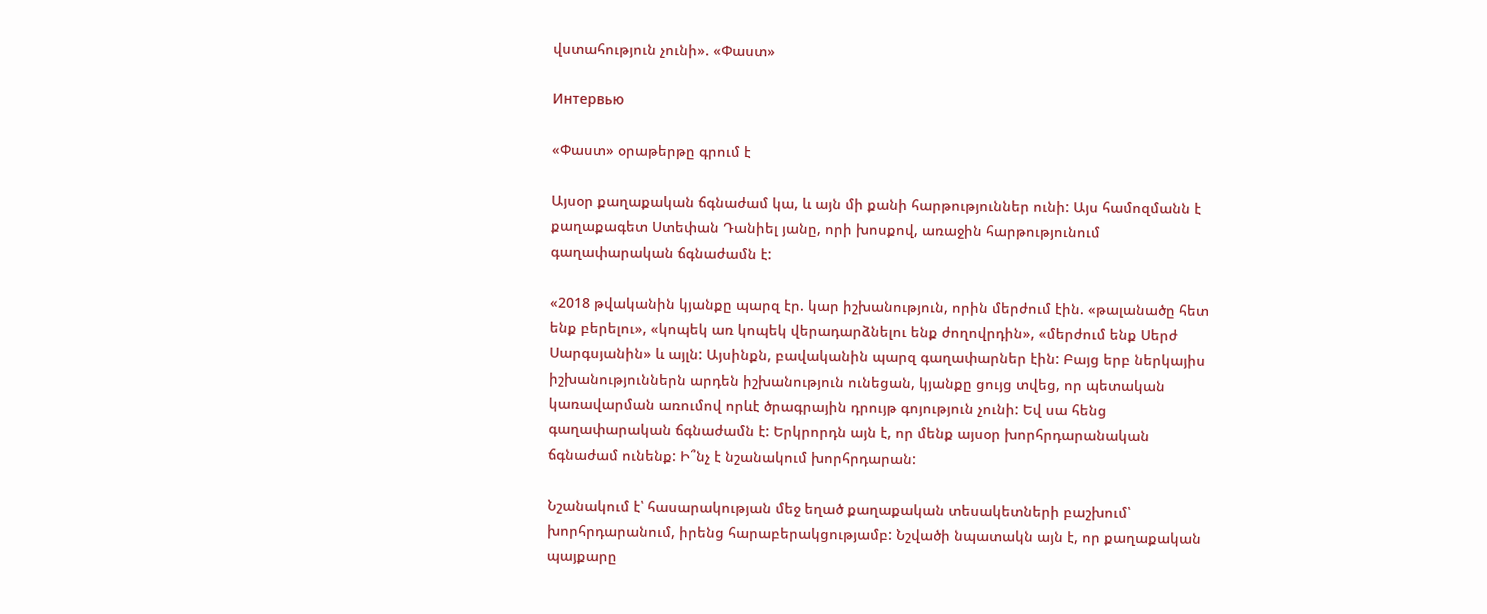վստահություն չունի». «Փաստ»

Интервью

«Փաստ» օրաթերթը գրում է

Այսօր քաղաքական ճգնաժամ կա, և այն մի քանի հարթություններ ունի: Այս համոզմանն է քաղաքագետ Ստեփան Դանիել յանը, որի խոսքով, առաջին հարթությունում գաղափարական ճգնաժամն է:

«2018 թվականին կյանքը պարզ էր. կար իշխանություն, որին մերժում էին. «թալանածը հետ ենք բերելու», «կոպեկ առ կոպեկ վերադարձնելու ենք ժողովրդին», «մերժում ենք Սերժ Սարգսյանին» և այլն: Այսինքն, բավականին պարզ գաղափարներ էին: Բայց երբ ներկայիս իշխանություններն արդեն իշխանություն ունեցան, կյանքը ցույց տվեց, որ պետական կառավարման առումով որևէ ծրագրային դրույթ գոյություն չունի: Եվ սա հենց գաղափարական ճգնաժամն է: Երկրորդն այն է, որ մենք այսօր խորհրդարանական ճգնաժամ ունենք: Ի՞նչ է նշանակում խորհրդարան:

Նշանակում է՝ հասարակության մեջ եղած քաղաքական տեսակետների բաշխում՝ խորհրդարանում, իրենց հարաբերակցությամբ: Նշվածի նպատակն այն է, որ քաղաքական պայքարը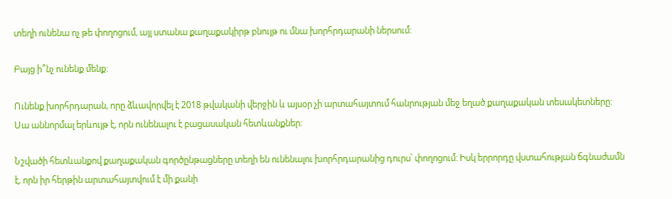տեղի ունենա ոչ թե փողոցում, այլ ստանա քաղաքակիրթ բնույթ ու մնա խորհրդարանի ներսում:

Բայց ի՞նչ ունենք մենք:

Ունենք խորհրդարան, որը ձևավորվել է 2018 թվականի վերջին և այսօր չի արտահայտում հանրության մեջ եղած քաղաքական տեսակետները: Սա աննորմալ երևույթ է, որն ունենալու է բացասական հետևանքներ:

Նշվածի հետևանքով քաղաքական գործընթացները տեղի են ունենալու խորհրդարանից դուրս՝ փողոցում: Իսկ երրորդը վստահության ճգնաժամն է, որն իր հերթին արտահայտվում է մի քանի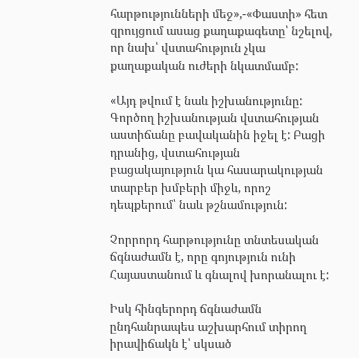հարթությունների մեջ»,-«Փաստի» հետ զրույցում ասաց քաղաքագետը՝ նշելով, որ նախ՝ վստահություն չկա քաղաքական ուժերի նկատմամբ:

«Այդ թվում է նաև իշխանությունը: Գործող իշխանության վստահության աստիճանը բավականին իջել է: Բացի դրանից, վստահության բացակայություն կա հասարակության տարբեր խմբերի միջև, որոշ դեպքերում՝ նաև թշնամություն:

Չորրորդ հարթությունը տնտեսական ճգնաժամն է, որը գոյություն ունի Հայաստանում և գնալով խորանալու է:

Իսկ հինգերորդ ճգնաժամն ընդհանրապես աշխարհում տիրող իրավիճակն է՝ սկսած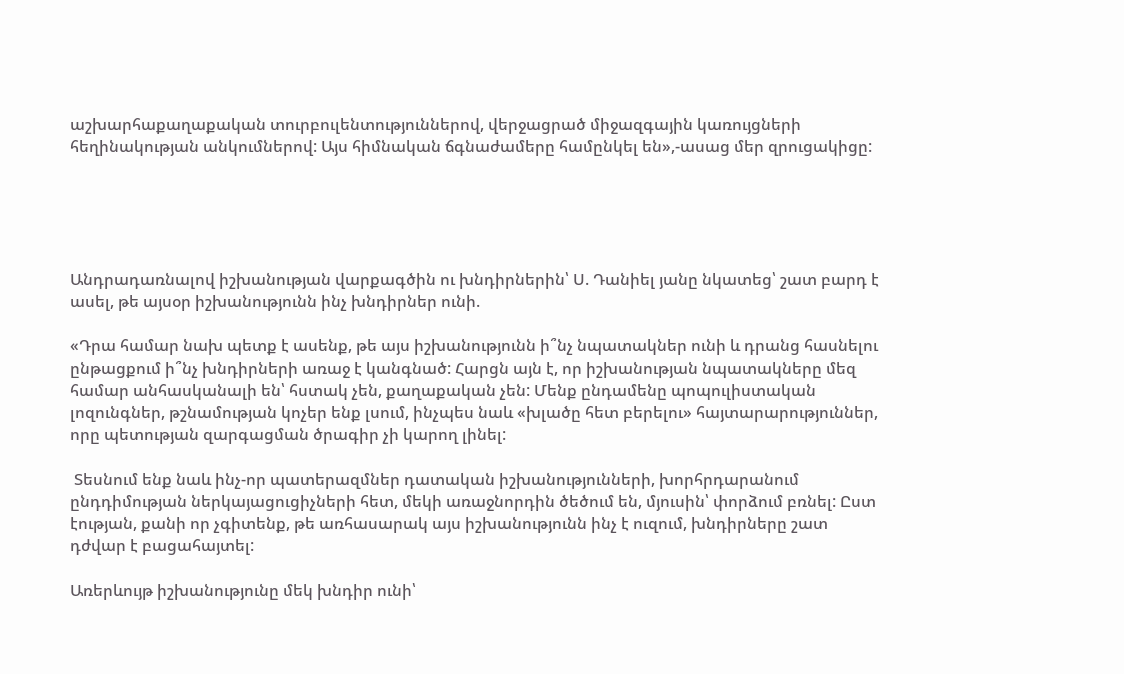աշխարհաքաղաքական տուրբուլենտություններով, վերջացրած միջազգային կառույցների հեղինակության անկումներով: Այս հիմնական ճգնաժամերը համընկել են»,-ասաց մեր զրուցակիցը:





Անդրադառնալով իշխանության վարքագծին ու խնդիրներին՝ Ս. Դանիել յանը նկատեց՝ շատ բարդ է ասել, թե այսօր իշխանությունն ինչ խնդիրներ ունի.

«Դրա համար նախ պետք է ասենք, թե այս իշխանությունն ի՞նչ նպատակներ ունի և դրանց հասնելու ընթացքում ի՞նչ խնդիրների առաջ է կանգնած: Հարցն այն է, որ իշխանության նպատակները մեզ համար անհասկանալի են՝ հստակ չեն, քաղաքական չեն: Մենք ընդամենը պոպուլիստական լոզունգներ, թշնամության կոչեր ենք լսում, ինչպես նաև «խլածը հետ բերելու» հայտարարություններ, որը պետության զարգացման ծրագիր չի կարող լինել:

 Տեսնում ենք նաև ինչ-որ պատերազմներ դատական իշխանությունների, խորհրդարանում ընդդիմության ներկայացուցիչների հետ, մեկի առաջնորդին ծեծում են, մյուսին՝ փորձում բռնել: Ըստ էության, քանի որ չգիտենք, թե առհասարակ այս իշխանությունն ինչ է ուզում, խնդիրները շատ դժվար է բացահայտել:

Առերևույթ իշխանությունը մեկ խնդիր ունի՝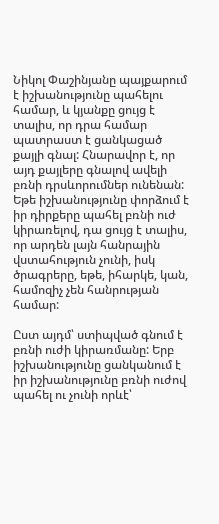Նիկոլ Փաշինյանը պայքարում է իշխանությունը պահելու համար, և կյանքը ցույց է տալիս, որ դրա համար պատրաստ է ցանկացած քայլի գնալ: Հնարավոր է, որ այդ քայլերը գնալով ավելի բռնի դրսևորումներ ունենան: Եթե իշխանությունը փորձում է իր դիրքերը պահել բռնի ուժ կիրառելով, դա ցույց է տալիս, որ արդեն լայն հանրային վստահություն չունի, իսկ ծրագրերը, եթե, իհարկե, կան, համոզիչ չեն հանրության համար:

Ըստ այդմ՝ ստիպված գնում է բռնի ուժի կիրառմանը: Երբ իշխանությունը ցանկանում է իր իշխանությունը բռնի ուժով պահել ու չունի որևէ՝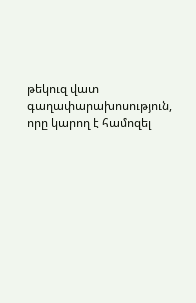թեկուզ վատ գաղափարախոսություն, որը կարող է համոզել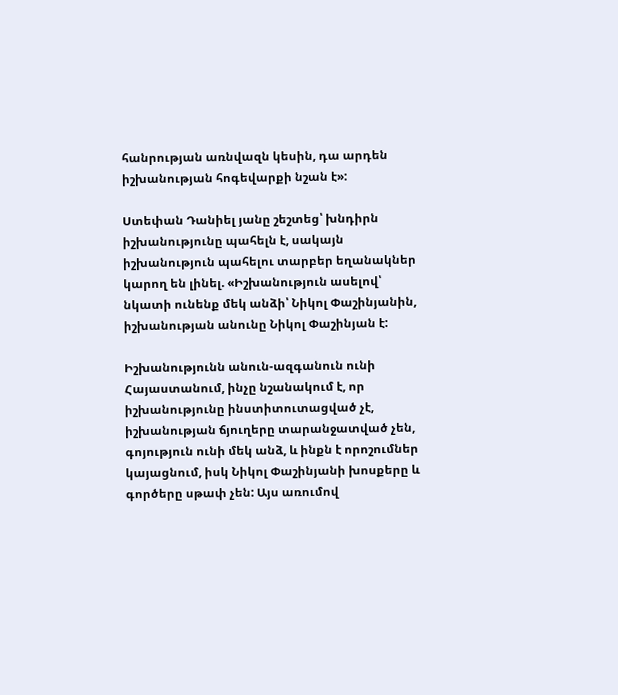հանրության առնվազն կեսին, դա արդեն իշխանության հոգեվարքի նշան է»:

Ստեփան Դանիել յանը շեշտեց՝ խնդիրն իշխանությունը պահելն է, սակայն իշխանություն պահելու տարբեր եղանակներ կարող են լինել. «Իշխանություն ասելով՝ նկատի ունենք մեկ անձի՝ Նիկոլ Փաշինյանին, իշխանության անունը Նիկոլ Փաշինյան է:

Իշխանությունն անուն-ազգանուն ունի Հայաստանում, ինչը նշանակում է, որ իշխանությունը ինստիտուտացված չէ, իշխանության ճյուղերը տարանջատված չեն, գոյություն ունի մեկ անձ, և ինքն է որոշումներ կայացնում, իսկ Նիկոլ Փաշինյանի խոսքերը և գործերը սթափ չեն: Այս առումով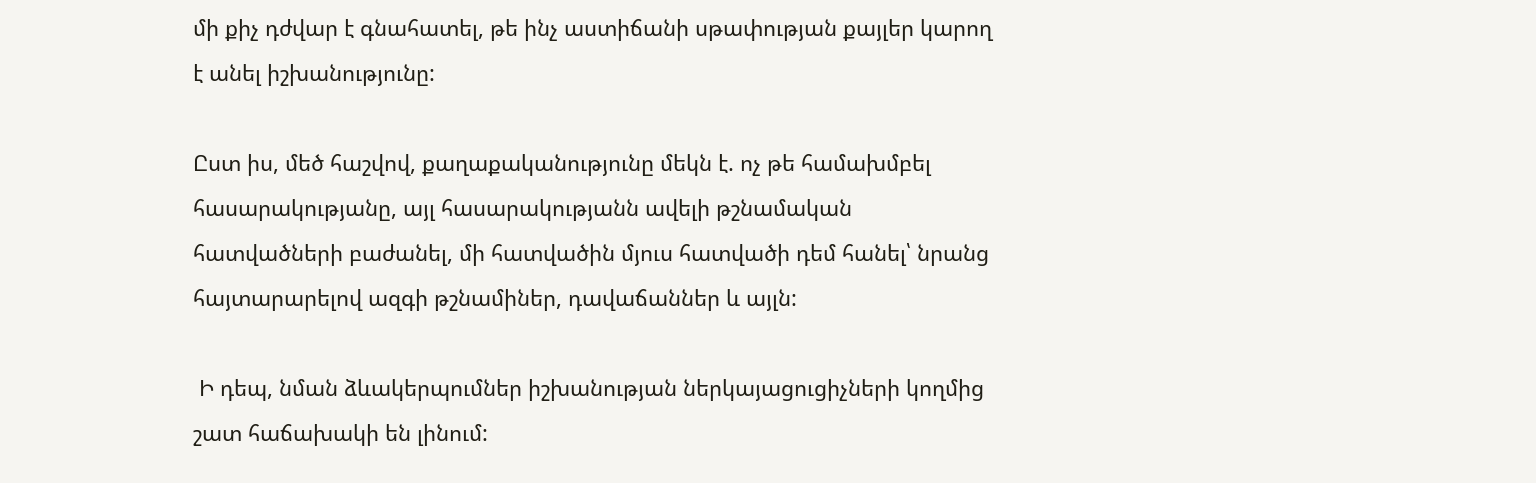մի քիչ դժվար է գնահատել, թե ինչ աստիճանի սթափության քայլեր կարող է անել իշխանությունը:

Ըստ իս, մեծ հաշվով, քաղաքականությունը մեկն է. ոչ թե համախմբել հասարակությանը, այլ հասարակությանն ավելի թշնամական հատվածների բաժանել, մի հատվածին մյուս հատվածի դեմ հանել՝ նրանց հայտարարելով ազգի թշնամիներ, դավաճաններ և այլն:

 Ի դեպ, նման ձևակերպումներ իշխանության ներկայացուցիչների կողմից շատ հաճախակի են լինում: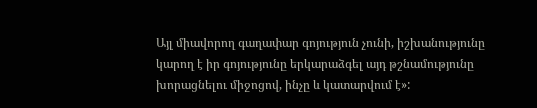Այլ միավորող գաղափար գոյություն չունի, իշխանությունը կարող է իր գոյությունը երկարաձգել այդ թշնամությունը խորացնելու միջոցով, ինչը և կատարվում է»: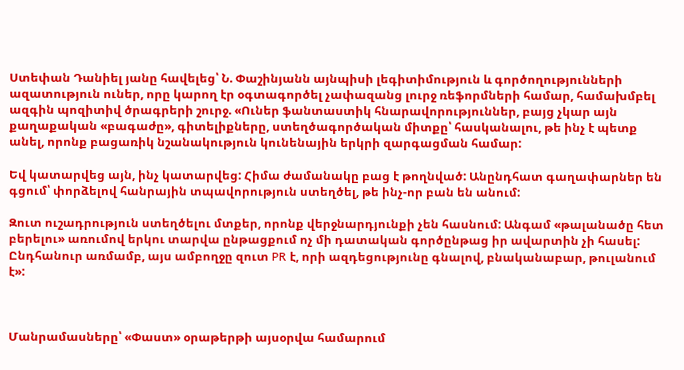Ստեփան Դանիել յանը հավելեց՝ Ն. Փաշինյանն այնպիսի լեգիտիմություն և գործողությունների ազատություն ուներ, որը կարող էր օգտագործել չափազանց լուրջ ռեֆորմների համար, համախմբել ազգին պոզիտիվ ծրագրերի շուրջ. «Ուներ ֆանտաստիկ հնարավորություններ, բայց չկար այն քաղաքական «բագաժը», գիտելիքները, ստեղծագործական միտքը՝ հասկանալու, թե ինչ է պետք անել, որոնք բացառիկ նշանակություն կունենային երկրի զարգացման համար:

Եվ կատարվեց այն, ինչ կատարվեց: Հիմա ժամանակը բաց է թողնված: Անընդհատ գաղափարներ են գցում՝ փորձելով հանրային տպավորություն ստեղծել, թե ինչ-որ բան են անում:

Զուտ ուշադրություն ստեղծելու մտքեր, որոնք վերջնարդյունքի չեն հասնում: Անգամ «թալանածը հետ բերելու» առումով երկու տարվա ընթացքում ոչ մի դատական գործընթաց իր ավարտին չի հասել: Ընդհանուր առմամբ, այս ամբողջը զուտ PR է, որի ազդեցությունը գնալով, բնականաբար, թուլանում է»:



Մանրամասները՝ «Փաստ» օրաթերթի այսօրվա համարում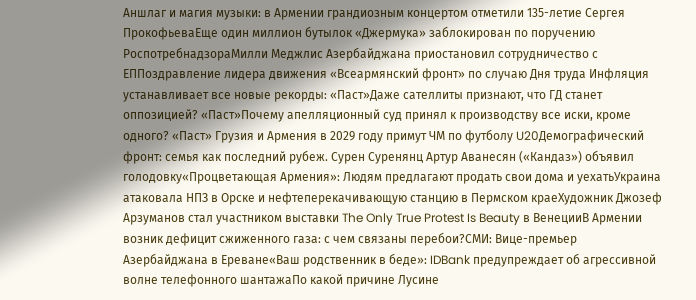Аншлаг и магия музыки: в Армении грандиозным концертом отметили 135-летие Сергея ПрокофьеваЕще один миллион бутылок «Джермука» заблокирован по поручению РоспотребнадзораМилли Меджлис Азербайджана приостановил сотрудничество с ЕППоздравление лидера движения «Всеармянский фронт» по случаю Дня труда Инфляция устанавливает все новые рекорды: «Паст»Даже сателлиты признают, что ГД станет оппозицией? «Паст»Почему апелляционный суд принял к производству все иски, кроме одного? «Паст» Грузия и Армения в 2029 году примут ЧМ по футболу U20Демографический фронт: семья как последний рубеж. Сурен Суренянц Артур Аванесян («Кандаз») объявил голодовку«Процветающая Армения»: Людям предлагают продать свои дома и уехатьУкраина атаковала НПЗ в Орске и нефтеперекачивающую станцию в Пермском краеХудожник Джозеф Арзуманов стал участником выставки The Only True Protest Is Beauty в ВенецииВ Армении возник дефицит сжиженного газа: с чем связаны перебои?СМИ: Вице-премьер Азербайджана в Ереване«Ваш родственник в беде»: IDBank предупреждает об агрессивной волне телефонного шантажаПо какой причине Лусине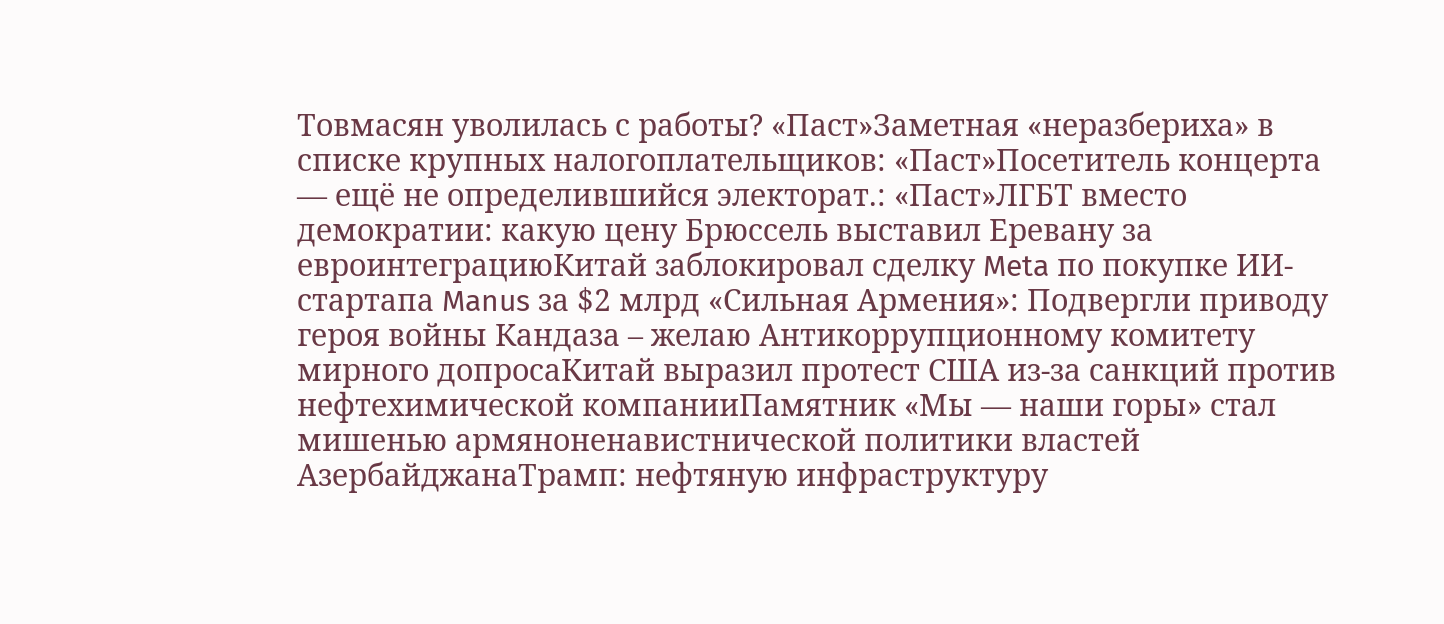Товмасян уволилась с работы? «Паст»Заметная «неразбериха» в списке крупных налогоплательщиков: «Паст»Посетитель концерта — ещё не определившийся электорат.: «Паст»ЛГБТ вместо демократии: какую цену Брюссель выставил Еревану за евроинтеграциюКитай заблокировал сделку Meta по покупке ИИ-стартапа Manus за $2 млрд «Сильная Армения»: Подвергли приводу героя войны Кандаза – желаю Антикоррупционному комитету мирного допросаКитай выразил протест США из-за санкций против нефтехимической компанииПамятник «Мы — наши горы» стал мишенью армяноненавистнической политики властей АзербайджанаТрамп: нефтяную инфраструктуру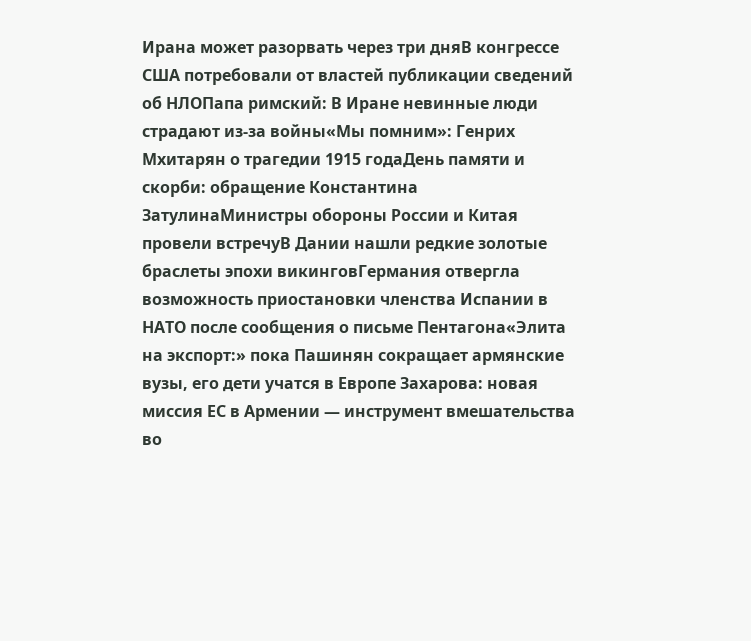Ирана может разорвать через три дняВ конгрессе США потребовали от властей публикации сведений об НЛОПапа римский: В Иране невинные люди страдают из-за войны«Мы помним»: Генрих Мхитарян о трагедии 1915 годаДень памяти и скорби: обращение Константина ЗатулинаМинистры обороны России и Китая провели встречуВ Дании нашли редкие золотые браслеты эпохи викинговГермания отвергла возможность приостановки членства Испании в НАТО после сообщения о письме Пентагона«Элита на экспорт:» пока Пашинян сокращает армянские вузы, его дети учатся в Европе Захарова: новая миссия ЕС в Армении — инструмент вмешательства во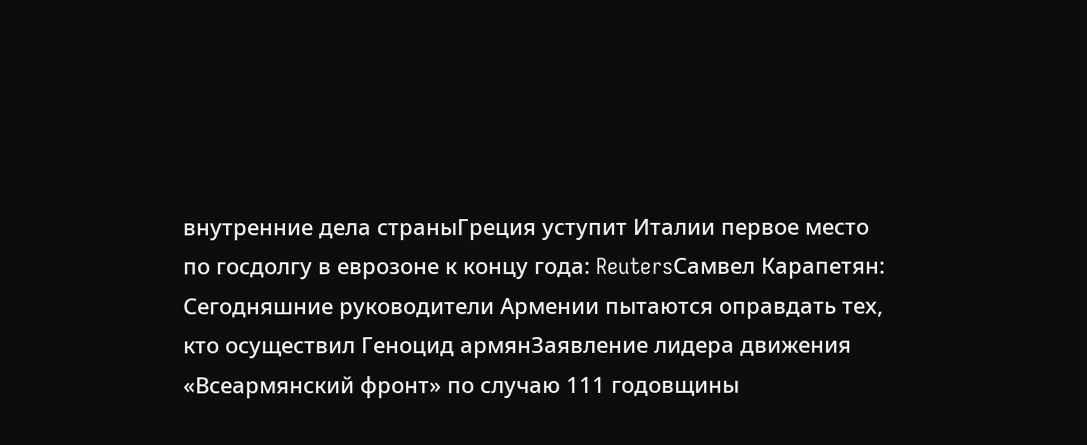внутренние дела страныГреция уступит Италии первое место по госдолгу в еврозоне к концу года: ReutersСамвел Карапетян: Сегодняшние руководители Армении пытаются оправдать тех, кто осуществил Геноцид армянЗаявление лидера движения «Всеармянский фронт» по случаю 111 годовщины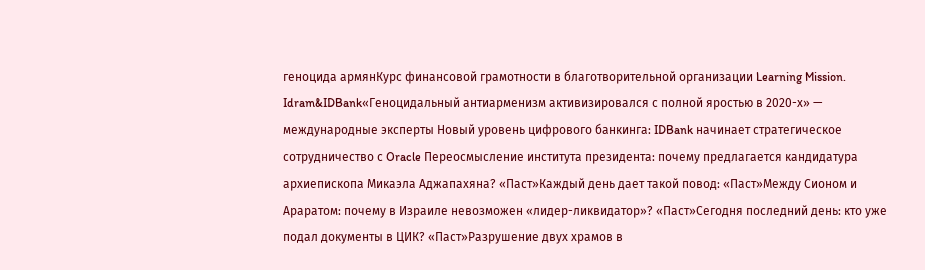геноцида армянКурс финансовой грамотности в благотворительной организации Learning Mission. Idram&IDBank«Геноцидальный антиарменизм активизировался с полной яростью в 2020-х» — международные эксперты Новый уровень цифрового банкинга: IDBank начинает стратегическое сотрудничество с Oracle Переосмысление института президента: почему предлагается кандидатура архиепископа Микаэла Аджапахяна? «Паст»Каждый день дает такой повод: «Паст»Между Сионом и Араратом: почему в Израиле невозможен «лидер-ликвидатор»? «Паст»Сегодня последний день: кто уже подал документы в ЦИК? «Паст»Разрушение двух храмов в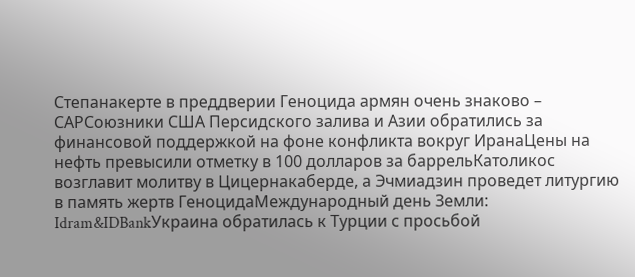Степанакерте в преддверии Геноцида армян очень знаково – САРСоюзники США Персидского залива и Азии обратились за финансовой поддержкой на фоне конфликта вокруг ИранаЦены на нефть превысили отметку в 100 долларов за баррельКатоликос возглавит молитву в Цицернакаберде, а Эчмиадзин проведет литургию в память жертв ГеноцидаМеждународный день Земли: Idram&IDBankУкраина обратилась к Турции с просьбой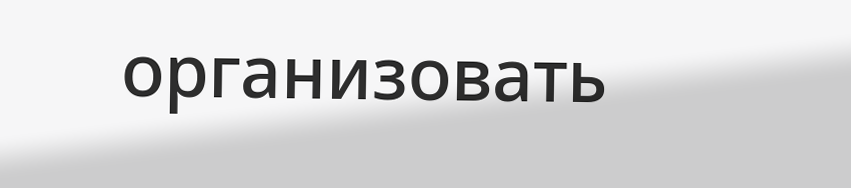организовать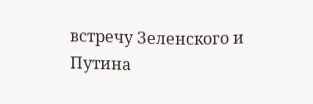встречу Зеленского и Путина